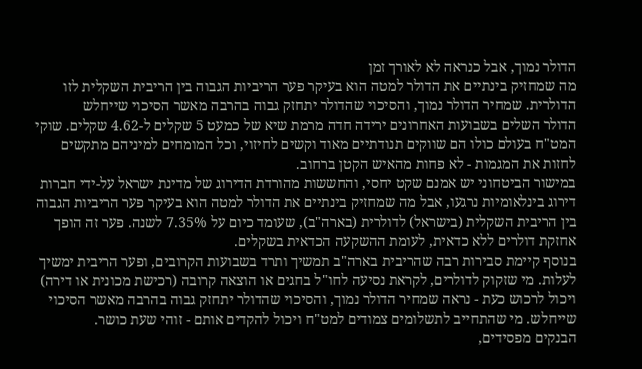הדולר נמוך, אבל כנראה לא לאורך זמן
מה שמחזיק בינתיים את הדולר למטה הוא בעיקר פער הריביות הגבוה בין הריבית השקלית לזו הדולרית. שמחיר הדולר נמוך, והסיכוי שהדולר יתחזק גבוה בהרבה מאשר הסיכוי שייחלש
הדולר השלים בשבועות האחרונים ירידה חדה מרמת שיא של כמעט 5 שקלים ל-4.62 שקלים. שוקי המט"ח בעולם כולו הם שווקים תנודתיים מאוד וקשים לחיזוי, וכל המומחים למיניהם מתקשים לחזות את המגמות - לא פחות מהאיש הקטן ברחוב.
במישור הביטחוני יש אמנם שקט יחסי, והחששות מהורדת הדירוג של מדינת ישראל על-ידי חברות דירוג בינלאומיות נרגעו, אבל מה שמחזיק בינתיים את הדולר למטה הוא בעיקר פער הריביות הגבוה בין הריבית השקלית (בישראל) לדולרית (בארה"ב), שעומד כיום על 7.35% לשנה. פער זה הופך אחזקת דולרים ללא כדאית, לעומת ההשקעה הכדאית בשקלים.
בנוסף קיימת סבירות רבה שהריבית בארה"ב תמשיך ותרד בשבועות הקרובים, ופער הריבית ימשיך לעלות. מי שזקוק לדולרים, לקראת נסיעה לחו"ל בחגים או הוצאה קרובה (רכישת מכונית או דירה) ויכול לרכוש כעת - נראה שמחיר הדולר נמוך, והסיכוי שהדולר יתחזק גבוה בהרבה מאשר הסיכוי שייחלש. מי שהתחייב לתשלומים צמודים למט"ח ויכול להקדים אותם - זוהי שעת כושר.
הבנקים מפסידים,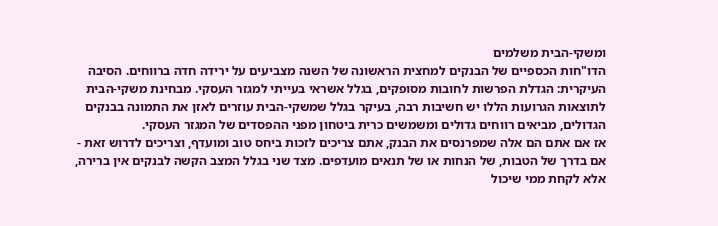ומשקי-הבית משלמים
הדו"חות הכספיים של הבנקים למחצית הראשונה של השנה מצביעים על ירידה חדה ברווחים. הסיבה העיקרית: הגדלת הפרשות לחובות מסופקים, בגלל אשראי בעייתי למגזר העסקי. מבחינת משקי-הבית לתוצאות הגרועות הללו יש חשיבות רבה, בעיקר בגלל שמשקי-הבית עוזרים לאזן את התמונה בבנקים הגדולים, מביאים רווחים גדולים ומשמשים כרית ביטחון מפני ההפסדים של המגזר העסקי.
אז אם אתם הם אלה שמפרנסים את הבנק, אתם צריכים לזכות ביחס טוב ומועדף, וצריכים לדרוש זאת - אם בדרך של הטבות, של הנחות או של תנאים מועדפים. מצד שני בגלל המצב הקשה לבנקים אין ברירה, אלא לקחת ממי שיכול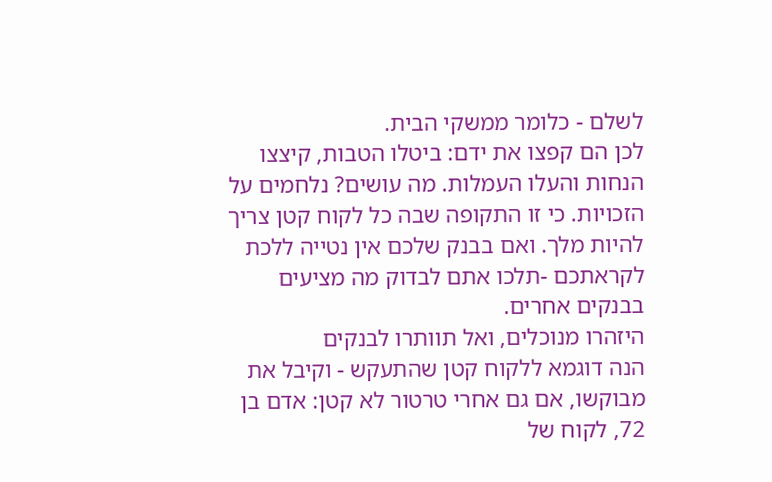לשלם - כלומר ממשקי הבית.
לכן הם קפצו את ידם: ביטלו הטבות, קיצצו הנחות והעלו העמלות. מה עושים? נלחמים על הזכויות. כי זו התקופה שבה כל לקוח קטן צריך להיות מלך. ואם בבנק שלכם אין נטייה ללכת לקראתכם -תלכו אתם לבדוק מה מציעים בבנקים אחרים.
היזהרו מנוכלים, ואל תוותרו לבנקים
הנה דוגמא ללקוח קטן שהתעקש - וקיבל את מבוקשו, אם גם אחרי טרטור לא קטן: אדם בן 72, לקוח של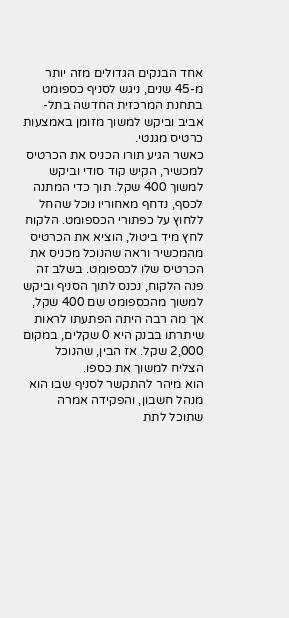אחד הבנקים הגדולים מזה יותר מ-45 שנים, ניגש לסניף כספומט בתחנת המרכזית החדשה בתל-אביב וביקש למשוך מזומן באמצעות כרטיס מגנטי.
כאשר הגיע תורו הכניס את הכרטיס למכשיר, הקיש קוד סודי וביקש למשוך 400 שקל. תוך כדי המתנה לכסף, נדחף מאחוריו נוכל שהחל ללחוץ על כפתורי הכספומט. הלקוח לחץ מיד ביטול, הוציא את הכרטיס מהמכשיר וראה שהנוכל מכניס את הכרטיס שלו לכספומט. בשלב זה פנה הלקוח, נכנס לתוך הסניף וביקש למשוך מהכספומט שם 400 שקל, אך מה רבה היתה הפתעתו לראות שיתרתו בבנק היא 0 שקלים, במקום 2,000 שקל. אז הבין, שהנוכל הצליח למשוך את כספו.
הוא מיהר להתקשר לסניף שבו הוא מנהל חשבון, והפקידה אמרה שתוכל לתת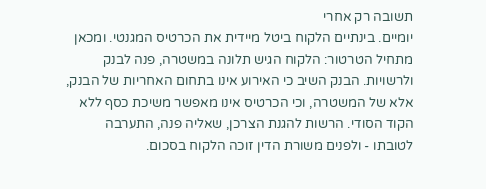תשובה רק אחרי
יומיים. בינתיים הלקוח ביטל מיידית את הכרטיס המגנטי. ומכאן מתחיל הטרטור: הלקוח הגיש תלונה במשטרה, פנה לבנק ולרשויות. הבנק השיב כי האירוע אינו בתחום האחריות של הבנק, אלא של המשטרה, וכי הכרטיס אינו מאפשר משיכת כסף ללא הקוד הסודי. הרשות להגנת הצרכן, שאליה פנה, התערבה לטובתו - ולפנים משורת הדין זוכה הלקוח בסכום.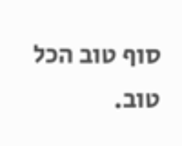סוף טוב הכל טוב.